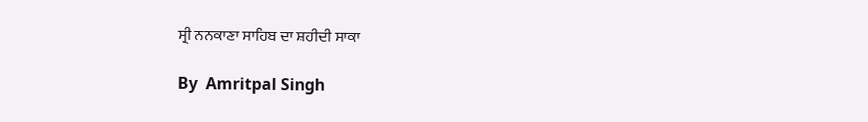ਸ੍ਰੀ ਨਨਕਾਣਾ ਸਾਹਿਬ ਦਾ ਸ਼ਹੀਦੀ ਸਾਕਾ

By  Amritpal Singh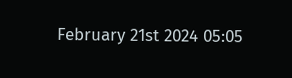February 21st 2024 05:05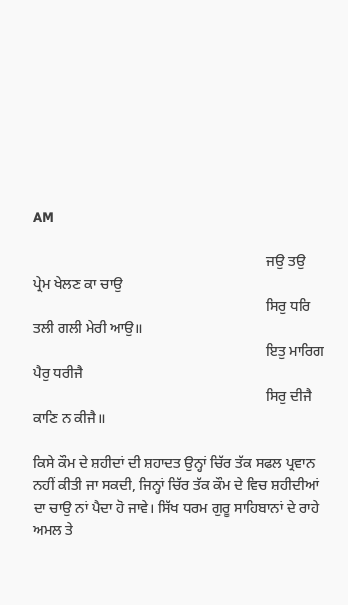AM

                                                                ਜਉ ਤਉ ਪ੍ਰੇਮ ਖੇਲਣ ਕਾ ਚਾਉ
                                                                ਸਿਰੁ ਧਰਿ ਤਲੀ ਗਲੀ ਮੇਰੀ ਆਉ॥
                                                                ਇਤੁ ਮਾਰਿਗ ਪੈਰੁ ਧਰੀਜੈ
                                                                ਸਿਰੁ ਦੀਜੈ ਕਾਣਿ ਨ ਕੀਜੈ॥

ਕਿਸੇ ਕੌਮ ਦੇ ਸ਼ਹੀਦਾਂ ਦੀ ਸ਼ਹਾਦਤ ਉਨ੍ਹਾਂ ਚਿੱਰ ਤੱਕ ਸਫਲ ਪ੍ਰਵਾਨ ਨਹੀਂ ਕੀਤੀ ਜਾ ਸਕਦੀ, ਜਿਨ੍ਹਾਂ ਚਿੱਰ ਤੱਕ ਕੌਮ ਦੇ ਵਿਚ ਸ਼ਹੀਦੀਆਂ ਦਾ ਚਾਉ ਨਾਂ ਪੈਦਾ ਹੋ ਜਾਵੇ। ਸਿੱਖ ਧਰਮ ਗੁਰੂ ਸਾਹਿਬਾਨਾਂ ਦੇ ਰਾਹੇ ਅਮਲ ਤੇ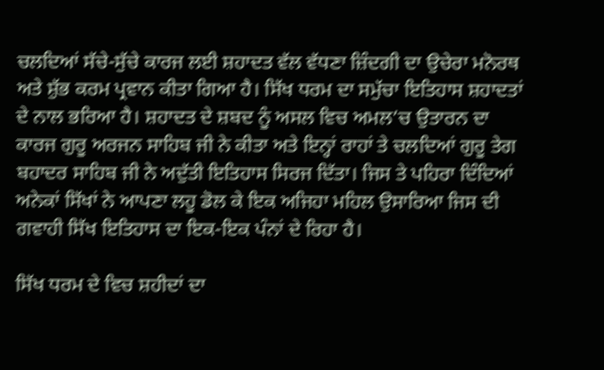ਚਲਦਿਆਂ ਸੱਚੇ-ਸੁੱਚੇ ਕਾਰਜ ਲਈ ਸ਼ਹਾਦਤ ਵੱਲ ਵੱਧਣਾ ਜ਼ਿੰਦਗੀ ਦਾ ਉਚੇਰਾ ਮਨੋਰਥ ਅਤੇ ਸ਼ੁੱਭ ਕਰਮ ਪ੍ਰਵਾਨ ਕੀਤਾ ਗਿਆ ਹੈ। ਸਿੱਖ ਧਰਮ ਦਾ ਸਮੁੱਚਾ ਇਤਿਹਾਸ ਸ਼ਹਾਦਤਾਂ ਦੇ ਨਾਲ ਭਰਿਆ ਹੈ। ਸ਼ਹਾਦਤ ਦੇ ਸ਼ਬਦ ਨੂੰ ਅਸਲ ਵਿਚ ਅਮਲ’ਚ ਉਤਾਰਨ ਦਾ ਕਾਰਜ ਗੁਰੂ ਅਰਜਨ ਸਾਹਿਬ ਜੀ ਨੇ ਕੀਤਾ ਅਤੇ ਇਨ੍ਹਾਂ ਰਾਹਾਂ ਤੇ ਚਲਦਿਆਂ ਗੁਰੂ ਤੇਗ ਬਹਾਦਰ ਸਾਹਿਬ ਜੀ ਨੇ ਅਦੁੱਤੀ ਇਤਿਹਾਸ ਸਿਰਜ ਦਿੱਤਾ। ਜਿਸ ਤੇ ਪਹਿਰਾ ਦਿੰਦਿਆਂ ਅਨੇਕਾਂ ਸਿੱਖਾਂ ਨੇ ਆਪਣਾ ਲਹੂ ਡੋਲ ਕੇ ਇਕ ਅਜਿਹਾ ਮਹਿਲ ਉਸਾਰਿਆ ਜਿਸ ਦੀ ਗਵਾਹੀ ਸਿੱਖ ਇਤਿਹਾਸ ਦਾ ਇਕ-ਇਕ ਪੰਨਾਂ ਦੇ ਰਿਹਾ ਹੈ।

ਸਿੱਖ ਧਰਮ ਦੇ ਵਿਚ ਸ਼ਹੀਦਾਂ ਦਾ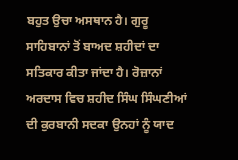ਬਹੁਤ ਉਚਾ ਅਸਥਾਨ ਹੈ। ਗੁਰੂ ਸਾਹਿਬਾਨਾਂ ਤੋਂ ਬਾਅਦ ਸ਼ਹੀਦਾਂ ਦਾ ਸਤਿਕਾਰ ਕੀਤਾ ਜਾਂਦਾ ਹੈ। ਰੋਜ਼ਾਨਾਂ ਅਰਦਾਸ ਵਿਚ ਸ਼ਹੀਦ ਸਿੰਘ ਸਿੰਘਣੀਆਂ ਦੀ ਕੁਰਬਾਨੀ ਸਦਕਾ ਉਨਹਾਂ ਨੂੰ ਯਾਦ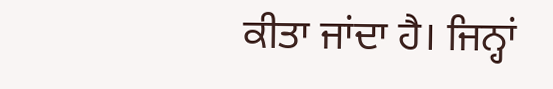ਕੀਤਾ ਜਾਂਦਾ ਹੈ। ਜਿਨ੍ਹਾਂ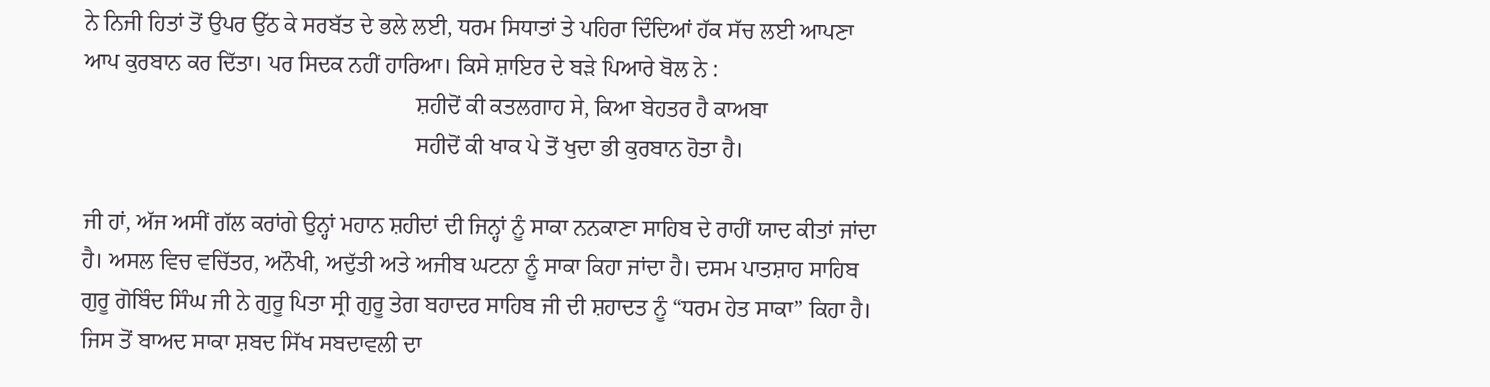ਨੇ ਨਿਜੀ ਹਿਤਾਂ ਤੋਂ ਉਪਰ ਉੱਠ ਕੇ ਸਰਬੱਤ ਦੇ ਭਲੇ ਲਈ, ਧਰਮ ਸਿਧਾਤਾਂ ਤੇ ਪਹਿਰਾ ਦਿੰਦਿਆਂ ਹੱਕ ਸੱਚ ਲਈ ਆਪਣਾ ਆਪ ਕੁਰਬਾਨ ਕਰ ਦਿੱਤਾ। ਪਰ ਸਿਦਕ ਨਹੀਂ ਹਾਰਿਆ। ਕਿਸੇ ਸ਼ਾਇਰ ਦੇ ਬੜੇ ਪਿਆਰੇ ਬੋਲ ਨੇ :
                                                          ਸ਼ਹੀਦੋਂ ਕੀ ਕਤਲਗਾਹ ਸੇ, ਕਿਆ ਬੇਹਤਰ ਹੈ ਕਾਅਬਾ
                                                          ਸਹੀਦੋਂ ਕੀ ਖਾਕ ਪੇ ਤੋਂ ਖੁਦਾ ਭੀ ਕੁਰਬਾਨ ਹੋਤਾ ਹੈ।

ਜੀ ਹਾਂ, ਅੱਜ ਅਸੀਂ ਗੱਲ ਕਰਾਂਗੇ ਉਨ੍ਹਾਂ ਮਹਾਨ ਸ਼ਹੀਦਾਂ ਦੀ ਜਿਨ੍ਹਾਂ ਨੂੰ ਸਾਕਾ ਨਨਕਾਣਾ ਸਾਹਿਬ ਦੇ ਰਾਹੀਂ ਯਾਦ ਕੀਤਾਂ ਜਾਂਦਾ ਹੈ। ਅਸਲ ਵਿਚ ਵਚਿੱਤਰ, ਅਨੌਖੀ, ਅਦੁੱਤੀ ਅਤੇ ਅਜੀਬ ਘਟਨਾ ਨੂੰ ਸਾਕਾ ਕਿਹਾ ਜਾਂਦਾ ਹੈ। ਦਸਮ ਪਾਤਸ਼ਾਹ ਸਾਹਿਬ ਗੁਰੂ ਗੋਬਿੰਦ ਸਿੰਘ ਜੀ ਨੇ ਗੁਰੂ ਪਿਤਾ ਸ੍ਰੀ ਗੁਰੂ ਤੇਗ ਬਹਾਦਰ ਸਾਹਿਬ ਜੀ ਦੀ ਸ਼ਹਾਦਤ ਨੂੰ “ਧਰਮ ਹੇਤ ਸਾਕਾ” ਕਿਹਾ ਹੈ। ਜਿਸ ਤੋਂ ਬਾਅਦ ਸਾਕਾ ਸ਼ਬਦ ਸਿੱਖ ਸਬਦਾਵਲੀ ਦਾ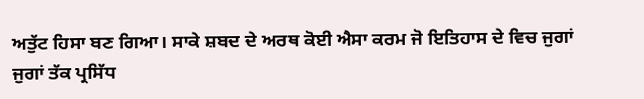ਅਤੁੱਟ ਹਿਸਾ ਬਣ ਗਿਆ। ਸਾਕੇ ਸ਼ਬਦ ਦੇ ਅਰਥ ਕੋਈ ਐਸਾ ਕਰਮ ਜੋ ਇਤਿਹਾਸ ਦੇ ਵਿਚ ਜੁਗਾਂ ਜੁਗਾਂ ਤੱਕ ਪ੍ਰਸਿੱਧ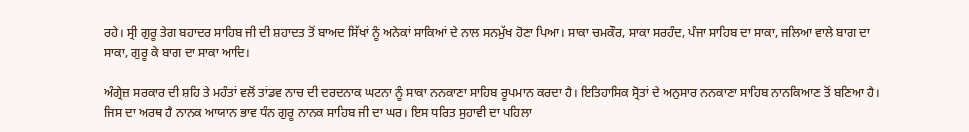ਰਹੇ। ਸ੍ਰੀ ਗੁਰੂ ਤੇਗ ਬਹਾਦਰ ਸਾਹਿਬ ਜੀ ਦੀ ਸ਼ਹਾਦਤ ਤੋਂ ਬਾਅਦ ਸਿੱਖਾਂ ਨੂੰ ਅਨੇਕਾਂ ਸਾਕਿਆਂ ਦੇ ਨਾਲ ਸਨਮੁੱਖ ਹੋਣਾ ਪਿਆ। ਸਾਕਾ ਚਮਕੌਰ, ਸਾਕਾ ਸਰਹੰਦ, ਪੰਜਾ ਸਾਹਿਬ ਦਾ ਸਾਕਾ, ਜਲਿਆ ਵਾਲੇ ਬਾਗ ਦਾ ਸਾਕਾ, ਗੁਰੂ ਕੇ ਬਾਗ ਦਾ ਸਾਕਾ ਆਦਿ।

ਅੰਗ੍ਰੇਜ਼ ਸਰਕਾਰ ਦੀ ਸ਼ਹਿ ਤੇ ਮਹੰਤਾਂ ਵਲੋਂ ਤਾਂਡਵ ਨਾਚ ਦੀ ਦਰਦਨਾਕ ਘਟਨਾ ਨੂੰ ਸਾਕਾ ਨਨਕਾਣਾ ਸਾਹਿਬ ਰੂਪਮਾਨ ਕਰਦਾ ਹੈ। ਇਤਿਹਾਸਿਕ ਸ੍ਰੋਤਾਂ ਦੇ ਅਨੁਸਾਰ ਨਨਕਾਣਾ ਸਾਹਿਬ ਨਾਨਕਿਆਣ ਤੋਂ ਬਣਿਆ ਹੈ। ਜਿਸ ਦਾ ਅਰਥ ਹੈ ਨਾਨਕ ਆਯਾਨ ਭਾਵ ਧੰਨ ਗੁਰੂ ਨਾਨਕ ਸਾਹਿਬ ਜੀ ਦਾ ਘਰ। ਇਸ ਧਰਿਤ ਸੁਹਾਵੀ ਦਾ ਪਹਿਲਾ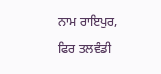ਨਾਮ ਰਾਇਪੁਰ, ਫਿਰ ਤਲਵੰਡੀ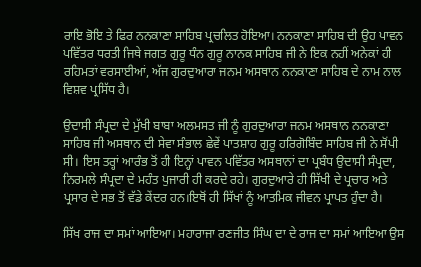ਰਾਇ ਭੋਇ ਤੇ ਫਿਰ ਨਨਕਾਣਾ ਸਾਹਿਬ ਪ੍ਰਚਲਿਤ ਹੋਇਆ। ਨਨਕਾਣਾ ਸਾਹਿਬ ਦੀ ਉਹ ਪਾਵਨ ਪਵਿੱਤਰ ਧਰਤੀ ਜਿਥੇ ਜਗਤ ਗੁਰੂ ਧੰਨ ਗੁਰੂ ਨਾਨਕ ਸਾਹਿਬ ਜੀ ਨੇ ਇਕ ਨਹੀਂ ਅਨੇਕਾਂ ਹੀ ਰਹਿਮਤਾਂ ਵਰਸਾਈਆਂ, ਅੱਜ ਗੁਰਦੁਆਰਾ ਜਨਮ ਅਸਥਾਨ ਨਨਕਾਣਾ ਸਾਹਿਬ ਦੇ ਨਾਮ ਨਾਲ ਵਿਸ਼ਵ ਪ੍ਰਸਿੱਧ ਹੈ।

ਉਦਾਸੀ ਸੰਪ੍ਰਦਾ ਦੇ ਮੁੱਖੀ ਬਾਬਾ ਅਲਮਸਤ ਜੀ ਨੂੰ ਗੁਰਦੁਆਰਾ ਜਨਮ ਅਸਥਾਨ ਨਨਕਾਣਾ ਸਾਹਿਬ ਜੀ ਅਸਥਾਨ ਦੀ ਸੇਵਾ ਸੰਭਾਲ ਛੇਵੇਂ ਪਾਤਸ਼ਾਹ ਗੁਰੂ ਹਰਿਗੋਬਿੰਦ ਸਾਹਿਬ ਜੀ ਨੇ ਸੋਂਪੀ ਸੀ। ਇਸ ਤਰ੍ਹਾਂ ਆਰੰਭ ਤੋਂ ਹੀ ਇਨ੍ਹਾਂ ਪਾਵਨ ਪਵਿੱਤਰ ਅਸਥਾਨਾਂ ਦਾ ਪ੍ਰਬੰਧ ਉਦਾਸੀ ਸੰਪ੍ਰਦਾ, ਨਿਰਮਲੇ ਸੰਪ੍ਰਦਾ ਦੇ ਮਹੰਤ ਪੁਜਾਰੀ ਹੀ ਕਰਦੇ ਰਹੇ। ਗੁਰਦੁਆਰੇ ਹੀ ਸਿੱਖੀ ਦੇ ਪ੍ਰਚਾਰ ਅਤੇ ਪ੍ਰਸਾਰ ਦੇ ਸਭ ਤੋਂ ਵੱਡੇ ਕੇਂਦਰ ਹਨ।ਇਥੋਂ ਹੀ ਸਿੱਖਾਂ ਨੂੰ ਆਤਮਿਕ ਜੀਵਨ ਪ੍ਰਾਪਤ ਹੁੰਦਾ ਹੈ।

ਸਿੱਖ ਰਾਜ ਦਾ ਸਮਾਂ ਆਇਆ। ਮਹਾਰਾਜਾ ਰਣਜੀਤ ਸਿੰਘ ਦਾ ਦੇ ਰਾਜ ਦਾ ਸਮਾਂ ਆਇਆ ਉਸ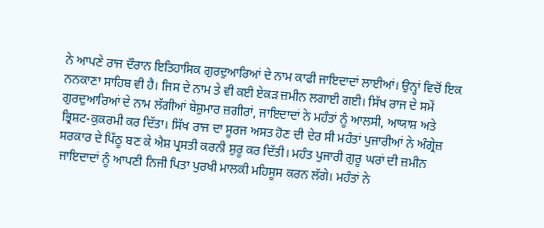ਨੇ ਆਪਣੇ ਰਾਜ ਦੌਰਾਨ ਇਤਿਹਾਸਿਕ ਗੁਰਦੁਆਰਿਆਂ ਦੇ ਨਾਮ ਕਾਫੀ ਜਾਇਦਾਦਾਂ ਲਾਈਆਂ। ਉਨ੍ਹਾਂ ਵਿਚੋਂ ਇਕ ਨਨਕਾਣਾ ਸਾਹਿਬ ਵੀ ਹੈ। ਜਿਸ ਦੇ ਨਾਮ ਤੇ ਵੀ ਕਈ ਏਕੜ ਜ਼ਮੀਨ ਲਗਾਈ ਗਈ। ਸਿੱਖ ਰਾਜ ਦੇ ਸਮੇਂ ਗੁਰਦੁਆਰਿਆਂ ਦੇ ਨਾਮ ਲੱਗੀਆਂ ਬੇਸ਼ੁਮਾਰ ਜ਼ਗੀਰਾਂ, ਜਾਇਦਾਦਾਂ ਨੇ ਮਹੰਤਾਂ ਨੂੰ ਆਲਸੀ, ਆਯਾਸ਼ ਅਤੇ ਭ੍ਰਿਸ਼ਟ-ਕੁਕਰਮੀ ਕਰ ਦਿੱਤਾ। ਸਿੱਖ ਰਾਜ ਦਾ ਸੂਰਜ ਅਸਤ ਹੋਣ ਦੀ ਦੇਰ ਸੀ ਮਹੰਤਾਂ ਪੁਜਾਰੀਆਂ ਨੇ ਅੰਗ੍ਰੇਜ਼ ਸਰਕਾਰ ਦੇ ਪਿੱਠੂ ਬਣ ਕੇ ਐਸ਼ ਪ੍ਰਸਤੀ ਕਰਨੀ ਸ਼ੁਰੂ ਕਰ ਦਿੱਤੀ। ਮਹੰਤ ਪੁਜਾਰੀ ਗੁਰੂ ਘਰਾਂ ਦੀ ਜ਼ਮੀਨ ਜਾਇਦਾਦਾਂ ਨੂੰ ਆਪਣੀ ਨਿਜੀ ਪਿਤਾ ਪੁਰਖੀ ਮਾਲਕੀ ਮਹਿਸੂਸ ਕਰਨ ਲੱਗੇ। ਮਹੰਤਾਂ ਨੇ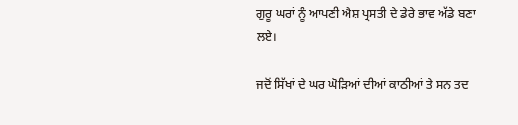ਗੁਰੂ ਘਰਾਂ ਨੂੰ ਆਪਣੀ ਐਸ਼ ਪ੍ਰਸਤੀ ਦੇ ਡੇਰੇ ਭਾਵ ਅੱਡੇ ਬਣਾ ਲਏ।

ਜਦੋਂ ਸਿੱਖਾਂ ਦੇ ਘਰ ਘੋੜਿਆਂ ਦੀਆਂ ਕਾਠੀਆਂ ਤੇ ਸਨ ਤਦ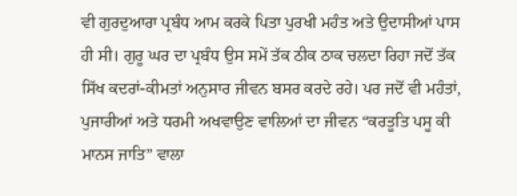ਵੀ ਗੁਰਦੁਆਰਾ ਪ੍ਰਬੰਧ ਆਮ ਕਰਕੇ ਪਿਤਾ ਪੁਰਖੀ ਮਹੰਤ ਅਤੇ ਉਦਾਸੀਆਂ ਪਾਸ ਹੀ ਸੀ। ਗੁਰੂ ਘਰ ਦਾ ਪ੍ਰਬੰਧ ਉਸ ਸਮੇਂ ਤੱਕ ਠੀਕ ਠਾਕ ਚਲਦਾ ਰਿਹਾ ਜਦੋਂ ਤੱਕ ਸਿੱਖ ਕਦਰਾਂ-ਕੀਮਤਾਂ ਅਨੁਸਾਰ ਜੀਵਨ ਬਸਰ ਕਰਦੇ ਰਹੇ। ਪਰ ਜਦੋਂ ਵੀ ਮਹੰਤਾਂ, ਪੁਜਾਰੀਆਂ ਅਤੇ ਧਰਮੀ ਅਖਵਾਉਣ ਵਾਲਿਆਂ ਦਾ ਜੀਵਨ “ਕਰਤੂਤਿ ਪਸੂ ਕੀ ਮਾਨਸ ਜਾਤਿ” ਵਾਲਾ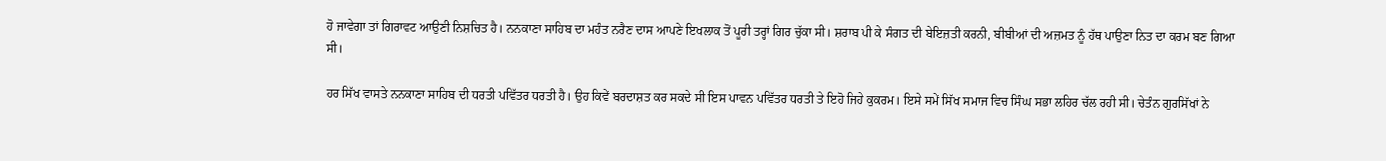ਹੋ ਜਾਵੇਗਾ ਤਾਂ ਗਿਰਾਵਟ ਆਉਣੀ ਨਿਸ਼ਚਿਤ ਹੈ। ਨਨਕਾਣਾ ਸਾਹਿਬ ਦਾ ਮਹੰਤ ਨਰੈਣ ਦਾਸ ਆਪਣੇ ਇਖਲਾਕ ਤੋਂ ਪੂਰੀ ਤਰ੍ਹਾਂ ਗਿਰ ਚੁੱਕਾ ਸੀ। ਸ਼ਰਾਬ ਪੀ ਕੇ ਸੰਗਤ ਦੀ ਬੇਇਜ਼ਤੀ ਕਰਨੀ, ਬੀਬੀਆਂ ਦੀ ਅਜ਼ਮਤ ਨੂੰ ਹੱਥ ਪਾਉਣਾ ਨਿਤ ਦਾ ਕਰਮ ਬਣ ਗਿਆ ਸੀ।

ਹਰ ਸਿੱਖ ਵਾਸਤੇ ਨਨਕਾਣਾ ਸਾਹਿਬ ਦੀ ਧਰਤੀ ਪਵਿੱਤਰ ਧਰਤੀ ਹੈ। ਉਹ ਕਿਵੇਂ ਬਰਦਾਸ਼ਤ ਕਰ ਸਕਦੇ ਸੀ ਇਸ ਪਾਵਨ ਪਵਿੱਤਰ ਧਰਤੀ ਤੇ ਇਹੋ ਜਿਹੇ ਕੁਕਰਮ। ਇਸੇ ਸਮੇਂ ਸਿੱਖ ਸਮਾਜ ਵਿਚ ਸਿੰਘ ਸਭਾ ਲਹਿਰ ਚੱਲ ਰਹੀ ਸੀ। ਚੇਤੰਨ ਗੁਰਸਿੱਖਾਂ ਨੇ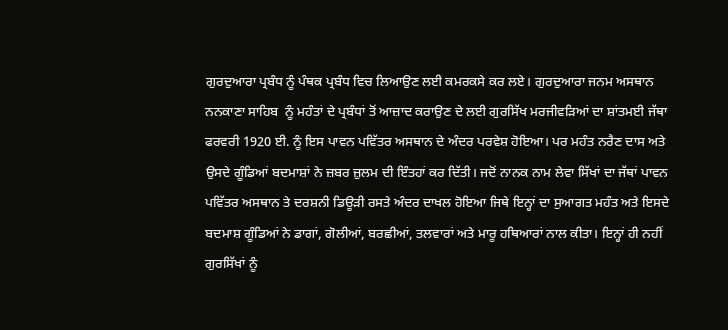ਗੁਰਦੁਆਰਾ ਪ੍ਰਬੰਧ ਨੂੰ ਪੰਥਕ ਪ੍ਰਬੰਧ ਵਿਚ ਲਿਆਉਣ ਲਈ ਕਮਰਕਸੇ ਕਰ ਲਏ। ਗੁਰਦੁਆਰਾ ਜਨਮ ਅਸਥਾਨ ਨਨਕਾਣਾ ਸਾਹਿਬ  ਨੂੰ ਮਹੰਤਾਂ ਦੇ ਪ੍ਰਬੰਧਾਂ ਤੋਂ ਆਜ਼ਾਦ ਕਰਾਉਣ ਦੇ ਲਈ ਗੁਰਸਿੱਖ ਮਰਜੀਵੜਿਆਂ ਦਾ ਸ਼ਾਂਤਮਈ ਜੱਥਾ ਫਰਵਰੀ 1920 ਈ. ਨੂੰ ਇਸ ਪਾਵਨ ਪਵਿੱਤਰ ਅਸਥਾਨ ਦੇ ਅੰਦਰ ਪਰਵੇਸ਼ ਹੋਇਆ। ਪਰ ਮਹੰਤ ਨਰੈਣ ਦਾਸ ਅਤੇ ਉਸਦੇ ਗੂੰਡਿਆਂ ਬਦਮਾਸ਼ਾਂ ਨੇ ਜ਼ਬਰ ਜ਼ੁਲਮ ਦੀ ਇੰਤਹਾਂ ਕਰ ਦਿੱਤੀ। ਜਦੋਂ ਨਾਨਕ ਨਾਮ ਲੇਵਾ ਸਿੱਖਾਂ ਦਾ ਜੱਥਾਂ ਪਾਵਨ ਪਵਿੱਤਰ ਅਸਥਾਨ ਤੇ ਦਰਸ਼ਨੀ ਡਿਊੜੀ ਰਸਤੇ ਅੰਦਰ ਦਾਖਲ ਹੋਇਆ ਜਿਥੇ ਇਨ੍ਹਾਂ ਦਾ ਸੁਆਗਤ ਮਹੰਤ ਅਤੇ ਇਸਦੇ ਬਦਮਾਸ਼ ਗੂੰਡਿਆਂ ਨੇ ਡਾਗਾਂ, ਗੋਲੀਆਂ, ਬਰਛੀਆਂ, ਤਲਵਾਰਾਂ ਅਤੇ ਮਾਰੂ ਹਥਿਆਰਾਂ ਨਾਲ ਕੀਤਾ। ਇਨ੍ਹਾਂ ਹੀ ਨਹੀਂ ਗੁਰਸਿੱਖਾਂ ਨੂੰ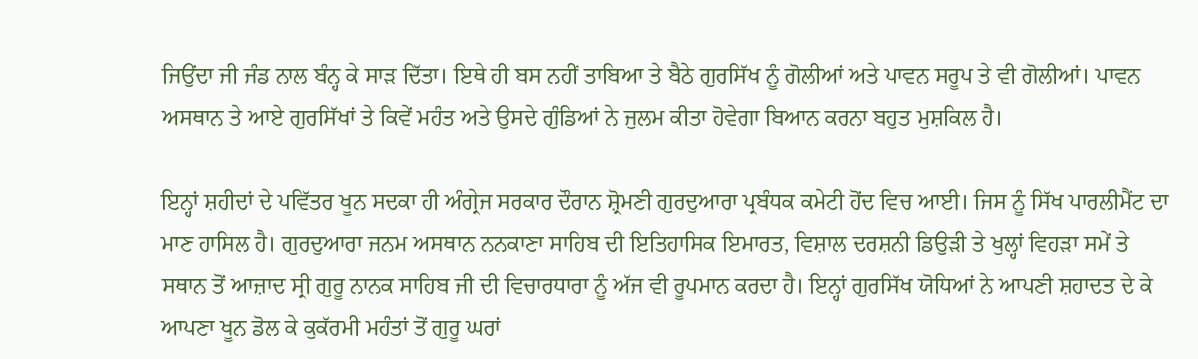ਜਿਉਂਦਾ ਜੀ ਜੰਡ ਨਾਲ ਬੰਨ੍ਹ ਕੇ ਸਾੜ ਦਿੱਤਾ। ਇਥੇ ਹੀ ਬਸ ਨਹੀਂ ਤਾਬਿਆ ਤੇ ਬੈਠੇ ਗੁਰਸਿੱਖ ਨੂੰ ਗੋਲੀਆਂ ਅਤੇ ਪਾਵਨ ਸਰੂਪ ਤੇ ਵੀ ਗੋਲੀਆਂ। ਪਾਵਨ ਅਸਥਾਨ ਤੇ ਆਏ ਗੁਰਸਿੱਖਾਂ ਤੇ ਕਿਵੇਂ ਮਹੰਤ ਅਤੇ ਉਸਦੇ ਗੁੰਡਿਆਂ ਨੇ ਜੁਲਮ ਕੀਤਾ ਹੋਵੇਗਾ ਬਿਆਨ ਕਰਨਾ ਬਹੁਤ ਮੁਸ਼ਕਿਲ ਹੈ।

ਇਨ੍ਹਾਂ ਸ਼ਹੀਦਾਂ ਦੇ ਪਵਿੱਤਰ ਖੂਨ ਸਦਕਾ ਹੀ ਅੰਗ੍ਰੇਜ ਸਰਕਾਰ ਦੌਰਾਨ ਸ਼੍ਰੋਮਣੀ ਗੁਰਦੁਆਰਾ ਪ੍ਰਬੰਧਕ ਕਮੇਟੀ ਹੋਂਦ ਵਿਚ ਆਈ। ਜਿਸ ਨੂੰ ਸਿੱਖ ਪਾਰਲੀਮੈਂਟ ਦਾ ਮਾਣ ਹਾਸਿਲ ਹੈ। ਗੁਰਦੁਆਰਾ ਜਨਮ ਅਸਥਾਨ ਨਨਕਾਣਾ ਸਾਹਿਬ ਦੀ ਇਤਿਹਾਸਿਕ ਇਮਾਰਤ, ਵਿਸ਼ਾਲ ਦਰਸ਼ਨੀ ਡਿਉੜੀ ਤੇ ਖੁਲ੍ਹਾਂ ਵਿਹੜਾ ਸਮੇਂ ਤੇ ਸਥਾਨ ਤੋਂ ਆਜ਼ਾਦ ਸ੍ਰੀ ਗੁਰੂ ਨਾਨਕ ਸਾਹਿਬ ਜੀ ਦੀ ਵਿਚਾਰਧਾਰਾ ਨੂੰ ਅੱਜ ਵੀ ਰੂਪਮਾਨ ਕਰਦਾ ਹੈ। ਇਨ੍ਹਾਂ ਗੁਰਸਿੱਖ ਯੋਧਿਆਂ ਨੇ ਆਪਣੀ ਸ਼ਹਾਦਤ ਦੇ ਕੇ ਆਪਣਾ ਖੂਨ ਡੋਲ ਕੇ ਕੁਕੱਰਮੀ ਮਹੰਤਾਂ ਤੋਂ ਗੁਰੂ ਘਰਾਂ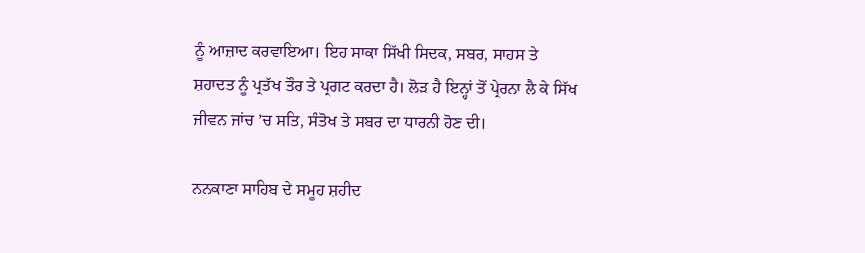ਨੂੰ ਆਜ਼ਾਦ ਕਰਵਾਇਆ। ਇਹ ਸਾਕਾ ਸਿੱਖੀ ਸਿਦਕ, ਸਬਰ, ਸਾਹਸ ਤੇ ਸ਼ਹਾਦਤ ਨੂੰ ਪ੍ਰਤੱਖ ਤੌਰ ਤੇ ਪ੍ਰਗਟ ਕਰਦਾ ਹੈ। ਲੋੜ ਹੈ ਇਨ੍ਹਾਂ ਤੋਂ ਪ੍ਰੇਰਨਾ ਲੈ ਕੇ ਸਿੱਖ ਜੀਵਨ ਜਾਂਚ ’ਚ ਸਤਿ, ਸੰਤੋਖ ਤੇ ਸਬਰ ਦਾ ਧਾਰਨੀ ਹੋਣ ਦੀ।

ਨਨਕਾਣਾ ਸਾਹਿਬ ਦੇ ਸਮੂਹ ਸ਼ਹੀਦ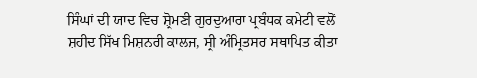ਸਿੰਘਾਂ ਦੀ ਯਾਦ ਵਿਚ ਸ਼੍ਰੋਮਣੀ ਗੁਰਦੁਆਰਾ ਪ੍ਰਬੰਧਕ ਕਮੇਟੀ ਵਲੋਂ ਸ਼ਹੀਦ ਸਿੱਖ ਮਿਸ਼ਨਰੀ ਕਾਲਜ, ਸ੍ਰੀ ਅੰਮ੍ਰਿਤਸਰ ਸਥਾਪਿਤ ਕੀਤਾ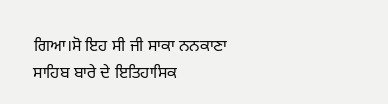ਗਿਆ।ਸੋ ਇਹ ਸੀ ਜੀ ਸਾਕਾ ਨਨਕਾਣਾ ਸਾਹਿਬ ਬਾਰੇ ਦੇ ਇਤਿਹਾਸਿਕ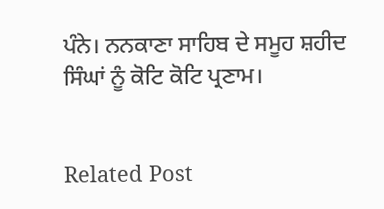ਪੰਨੇ। ਨਨਕਾਣਾ ਸਾਹਿਬ ਦੇ ਸਮੂਹ ਸ਼ਹੀਦ ਸਿੰਘਾਂ ਨੂੰ ਕੋਟਿ ਕੋਟਿ ਪ੍ਰਣਾਮ।


Related Post